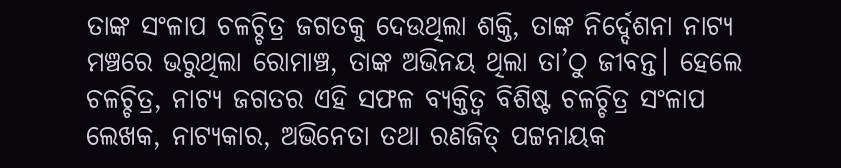ତାଙ୍କ ସଂଳାପ ଚଳଚ୍ଚିତ୍ର ଜଗତକୁ ଦେଉଥିଲା ଶକ୍ତି, ତାଙ୍କ ନିର୍ଦ୍ଦେଶନା ନାଟ୍ୟ ମଞ୍ଚରେ ଭରୁଥିଲା ରୋମାଞ୍ଚ, ତାଙ୍କ ଅଭିନୟ ଥିଲା ତା’ଠୁ ଜୀବନ୍ତ। ହେଲେ ଚଳଚ୍ଚିତ୍ର, ନାଟ୍ୟ ଜଗତର ଏହି ସଫଳ ବ୍ୟକ୍ତିତ୍ୱ ବିଶିଷ୍ଟ ଚଳଚ୍ଚିତ୍ର ସଂଳାପ ଲେଖକ, ନାଟ୍ୟକାର, ଅଭିନେତା ତଥା ରଣଜିତ୍ ପଟ୍ଟନାୟକ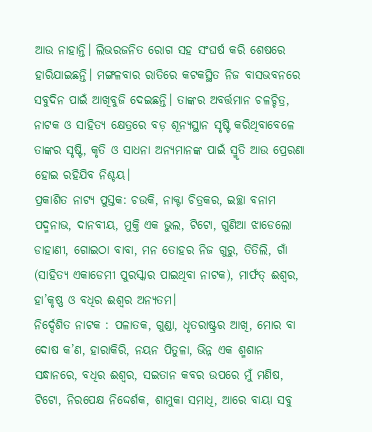ଆଉ ନାହାନ୍ତି। ଲିଭରଜନିତ ରୋଗ ସହ ସଂଘର୍ଷ କରି ଶେଷରେ ହାରିଯାଇଛନ୍ତି। ମଙ୍ଗଳବାର ରାତିରେ କଟକସ୍ଥିତ ନିଜ ବାସଭବନରେ ସବୁଦିନ ପାଇଁ ଆଖିବୁଜି ଦେଇଛନ୍ତି। ତାଙ୍କର ଅବର୍ତ୍ତମାନ ଚଳଚ୍ଚିତ୍ର, ନାଟକ ଓ ସାହିତ୍ୟ କ୍ଷେତ୍ରରେ ବଡ଼ ଶୂନ୍ୟସ୍ଥାନ ସୃଷ୍ଟି କରିଥିବାବେଳେ ତାଙ୍କର ସୃଷ୍ଟି, କୃତି ଓ ସାଧନା ଅନ୍ୟମାନଙ୍କ ପାଇଁ ସ୍ମୃତି ଆଉ ପ୍ରେରଣା ହୋଇ ରହିଯିବ ନିଶ୍ଚୟ।
ପ୍ରକାଶିତ ନାଟ୍ୟ ପୁସ୍ତକ: ଚଉକି, ନାକ୍ଟା ଚିତ୍ରକର, ଇଚ୍ଛା ବନାମ ପଦ୍ମନାଭ, ଦାନବୀୟ, ମୁକ୍ତି ଏକ ଭୁଲ, ଟିଟୋ, ଗୁଣିଆ ଝାଡେଲୋ ଡାହାଣୀ, ଗୋଇଠା ବାବା, ମନ ତୋହର ନିଜ ଗୁରୁ, ତିତିଲି, ଗାଁ (ସାହିତ୍ୟ ଏକାଡେମୀ ପୁରସ୍କାର ପାଇଥିବା ନାଟକ), ମାର୍ଫତ୍ ଈଶ୍ୱର, ହା’କୃଷ୍ଣ ଓ ବଧିର ଈଶ୍ୱର ଅନ୍ୟତମ।
ନିର୍ଦ୍ଦେଶିତ ନାଟକ : ପଳାତକ, ଗୁଣ୍ଡା, ଧୃତରାଷ୍ଟ୍ରର ଆଖି, ମୋର ବା ଦୋଷ କ’ଣ, ହାରାକିରି, ନୟନ ପିତୁଳା, ଭିନ୍ନ ଏକ ଶ୍ମଶାନ ସନ୍ଧାନରେ, ବଧିର ଈଶ୍ୱର, ସଇତାନ କବର ଉପରେ ମୁଁ ମଣିଷ, ଟିଟୋ, ନିରପେକ୍ଷ ନିଦ୍ଦେର୍ଶକ, ଶାମୁକା ସମାଧି, ଆରେ ବାୟା ସବୁ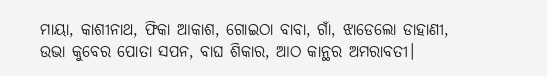ମାୟା, କାଶୀନାଥ, ଫିକା ଆକାଶ, ଗୋଇଠା ବାବା, ଗାଁ, ଝାଡେଲୋ ଡାହାଣୀ, ଉଭା କୁବେର ପୋତା ସପନ, ବାଘ ଶିକାର, ଆଠ କାନ୍ଥର ଅମରାବତୀ।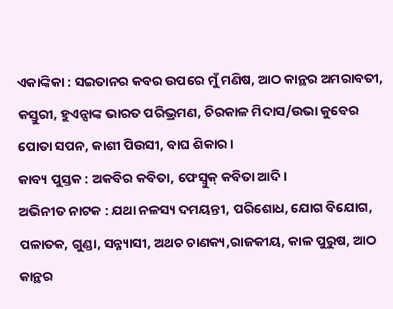ଏକାଙ୍କିକା : ସଇତାନର କବର ଉପରେ ମୁଁ ମଣିଷ, ଆଠ କାନ୍ଥର ଅମରାବତୀ, କସ୍ତୁରୀ, ହୁଏନ୍ସାଙ୍କ ଭାରତ ପରିଭ୍ରମଣ, ଚିରକାଳ ମିଦାସ/ଉଭା କୁବେର ପୋତା ସପନ, କାଶୀ ପିଉସୀ, ବାଘ ଶିକାର।
କାବ୍ୟ ପୁସ୍ତକ : ଅକବିର କବିତା, ଫେସ୍ବୁକ୍ କବିତା ଆଦି।
ଅଭିନୀତ ନାଟକ : ଯଥା ନଳସ୍ୟ ଦମୟନ୍ତୀ, ପରିଶୋଧ, ଯୋଗ ବିଯୋଗ, ପଳାତକ, ଗୁଣ୍ଡା, ସନ୍ନ୍ୟାସୀ, ଅଥଚ ଚାଣକ୍ୟ,ରାଜକୀୟ, କାଳ ପୁରୁଷ, ଆଠ କାନ୍ଥର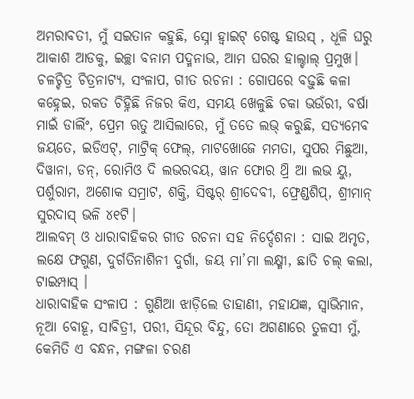ଅମରାବତୀ, ମୁଁ ସଇତାନ କହୁଛି, ସ୍ନୋ ହ୍ବାଇଟ୍ ଗେଷ୍ଟ ହାଉସ୍ , ଧୂଳି ଘରୁ ଆକାଶ ଆଡକୁ, ଇଚ୍ଛା ବନାମ ପଦ୍ମନାଭ, ଆମ ଘରର ହାଲ୍ଚାଲ୍ ପ୍ରମୁଖ।
ଚଳଚ୍ଚିତ୍ର ଚିତ୍ରନାଟ୍ୟ, ସଂଳାପ, ଗୀତ ରଚନା : ଗୋପରେ ବଢ଼ୁଛି କଳା କହ୍ନେଇ, ରକତ ଚିହ୍ନିଛି ନିଜର କିଏ, ସମୟ ଖେଳୁଛି ଚକା ଭଉଁରୀ, ବର୍ଷା ମାଇଁ ଡାର୍ଲିଂ, ପ୍ରେମ ଋତୁ ଆସିଲାରେ, ମୁଁ ତତେ ଲଭ୍ କରୁଛି, ସତ୍ୟମେବ ଜୟତେ, ଇଡିଏଟ୍, ମାଟ୍ରିକ୍ ଫେଲ୍, ମାଟଖୋଜେ ମମତା, ସୁପର ମିଛୁଆ, ଦିୱାନା, ଡନ୍, ରୋମିଓ ଦି ଲଭରବୟ, ୱାନ ଫୋର ଥ୍ରି ଆ ଲଭ ୟୁ, ପର୍ଶୁରାମ, ଅଶୋକ ସମ୍ରାଟ, ଶକ୍ତି, ସିଷ୍ଟର୍ ଶ୍ରୀଦେବୀ, ଫ୍ରେଣ୍ଡଶିପ୍, ଶ୍ରୀମାନ୍ ସୁରଦାସ୍ ଭଳି ୪୧ଟି।
ଆଲବମ୍ ଓ ଧାରାବାହିକର ଗୀତ ରଚନା ସହ ନିର୍ଦ୍ଦେଶନା : ସାଇ ଅମୃତ, ଲକ୍ଷେ ଫଗୁଣ, ଦୁର୍ଗତିନାଶିନୀ ଦୁର୍ଗା, ଜୟ ମା’ମା ଲକ୍ଷ୍ମୀ, ଛାତି ଚଲ୍ କଲା, ଟାଇମ୍ପାସ୍ ।
ଧାରାବାହିକ ସଂଳାପ : ଗୁଣିଆ ଝାଡ଼ିଲେ ଡାହାଣୀ, ମହାଯଜ୍ଞ, ସ୍ବାଭିମାନ, ନୂଆ ବୋହୂ, ସାବିତ୍ରୀ, ପରୀ, ସିନ୍ଦୂର ବିନ୍ଦୁ, ତୋ ଅଗଣାରେ ତୁଳସୀ ମୁଁ, କେମିତି ଏ ବନ୍ଧନ, ମଙ୍ଗଳା ଚରଣ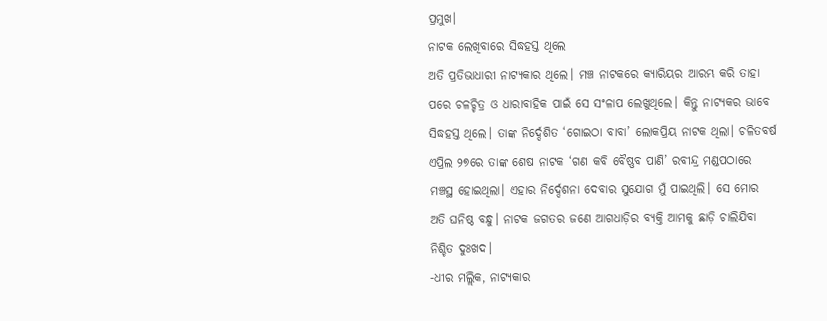ପ୍ରମୁଖ।
ନାଟକ ଲେଖିବାରେ ସିଦ୍ଧହସ୍ତ ଥିଲେ
ଅତି ପ୍ରତିଭାଧାରୀ ନାଟ୍ୟକାର ଥିଲେ। ମଞ୍ଚ ନାଟକରେ କ୍ୟାରିୟର ଆରମ୍ଭ କରି ତାହା ପରେ ଚଳଚ୍ଚିତ୍ର ଓ ଧାରାବାହିକ ପାଇଁ ସେ ସଂଳାପ ଲେଖୁଥିଲେ। କିନ୍ତୁ ନାଟ୍ୟକର ଭାବେ ସିଦ୍ଧହସ୍ତ ଥିଲେ। ତାଙ୍କ ନିର୍ଦ୍ଦେଶିତ ‘ଗୋଇଠା ବାବା’ ଲୋକପ୍ରିୟ ନାଟକ ଥିଲା। ଚଳିତବର୍ଷ ଏପ୍ରିଲ ୨୭ରେ ତାଙ୍କ ଶେଷ ନାଟକ ‘ଗଣ କବି ବୈଷ୍ଣବ ପାଣି’ ରବୀନ୍ଦ୍ର ମଣ୍ଡପଠାରେ ମଞ୍ଚସ୍ଥ ହୋଇଥିଲା। ଏହାର ନିର୍ଦ୍ଦେଶନା ଦେବାର ସୁଯୋଗ ମୁଁ ପାଇଥିଲି। ସେ ମୋର ଅତି ଘନିଷ୍ଠ ବନ୍ଧୁ। ନାଟକ ଜଗତର ଜଣେ ଆଗଧାଡ଼ିର ବ୍ୟକ୍ତି ଆମକୁ ଛାଡ଼ି ଚାଲିଯିବା ନିଶ୍ଚିତ ଦୁଃଖଦ।
-ଧୀର ମଲ୍ଲିକ, ନାଟ୍ୟକାର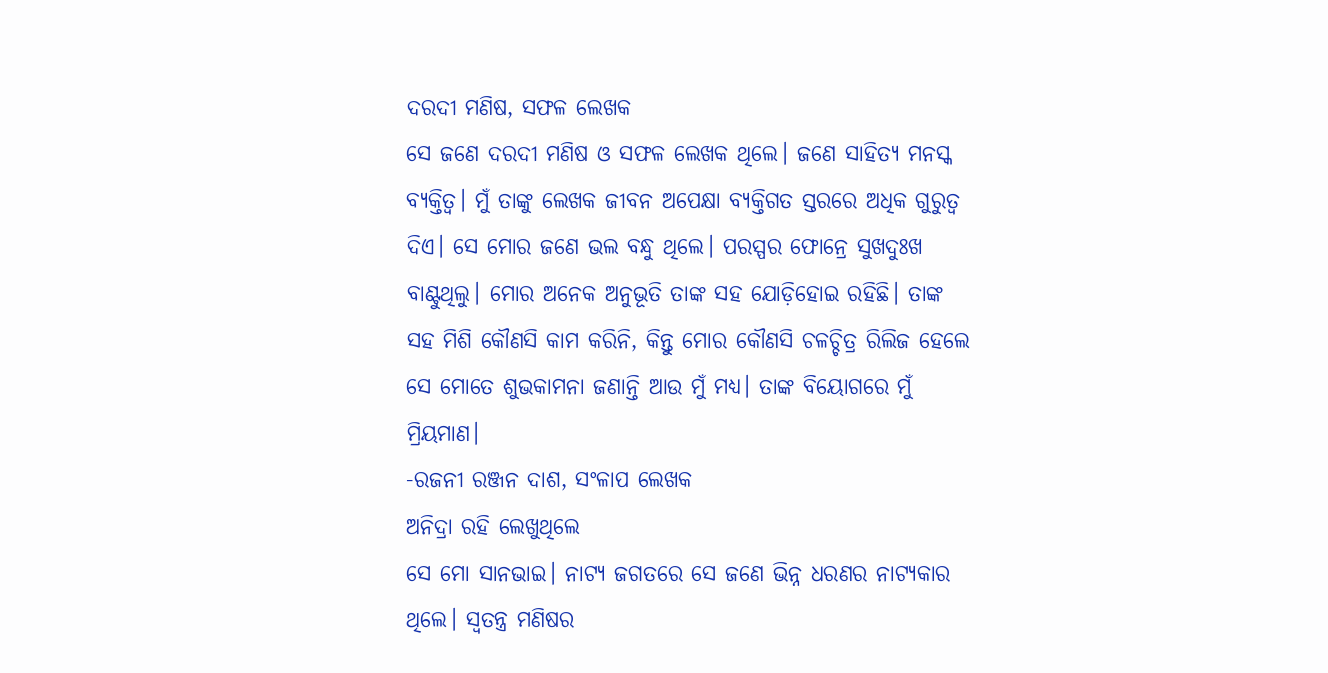ଦରଦୀ ମଣିଷ, ସଫଳ ଲେଖକ
ସେ ଜଣେ ଦରଦୀ ମଣିଷ ଓ ସଫଳ ଲେଖକ ଥିଲେ। ଜଣେ ସାହିତ୍ୟ ମନସ୍କ ବ୍ୟକ୍ତିତ୍ୱ। ମୁଁ ତାଙ୍କୁ ଲେଖକ ଜୀବନ ଅପେକ୍ଷା ବ୍ୟକ୍ତିଗତ ସ୍ତରରେ ଅଧିକ ଗୁରୁତ୍ୱ ଦିଏ। ସେ ମୋର ଜଣେ ଭଲ ବନ୍ଧୁ ଥିଲେ। ପରସ୍ପର ଫୋନ୍ରେ ସୁଖଦୁଃଖ ବାଣ୍ଟୁଥିଲୁ। ମୋର ଅନେକ ଅନୁଭୂତି ତାଙ୍କ ସହ ଯୋଡ଼ିହୋଇ ରହିଛି। ତାଙ୍କ ସହ ମିଶି କୌଣସି କାମ କରିନି, କିନ୍ତୁ ମୋର କୌଣସି ଚଳଚ୍ଚିତ୍ର ରିଲିଜ ହେଲେ ସେ ମୋତେ ଶୁଭକାମନା ଜଣାନ୍ତି ଆଉ ମୁଁ ମଧ୍ୟ। ତାଙ୍କ ବିୟୋଗରେ ମୁଁ ମ୍ରିୟମାଣ।
-ରଜନୀ ରଞ୍ଜନ ଦାଶ, ସଂଳାପ ଲେଖକ
ଅନିଦ୍ରା ରହି ଲେଖୁଥିଲେ
ସେ ମୋ ସାନଭାଇ। ନାଟ୍ୟ ଜଗତରେ ସେ ଜଣେ ଭିନ୍ନ ଧରଣର ନାଟ୍ୟକାର ଥିଲେ। ସ୍ବତନ୍ତ୍ର ମଣିଷର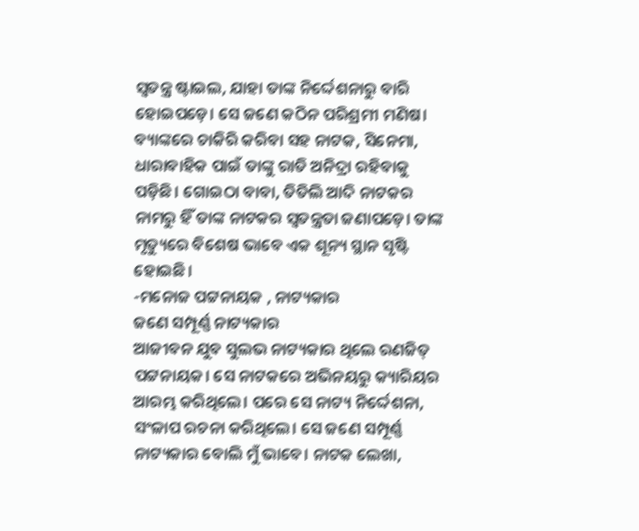ସ୍ବତନ୍ତ୍ର ଷ୍ଟାଇଲ, ଯାହା ତାଙ୍କ ନିର୍ଦ୍ଦେଶନାରୁ ବାରି ହୋଇପଡ଼େ। ସେ ଜଣେ କଠିନ ପରିଶ୍ରମୀ ମଣିଷ। ବ୍ୟାଙ୍କରେ ଚାକିରି କରିବା ସହ ନାଟକ, ସିନେମା, ଧାରାବାହିକ ପାଇଁ ତାଙ୍କୁ ରାତି ଅନିଦ୍ରା ରହିବାକୁ ପଡ଼ିଛି। ଗୋଇଠା ବାବା, ତିତିଲି ଆଦି ନାଟକର ନାମରୁ ହିଁ ତାଙ୍କ ନାଟକର ସ୍ବତନ୍ତ୍ରତା ଜଣାପଡ଼େ। ତାଙ୍କ ମୃତ୍ୟୁରେ ବିଶେଷ ଭାବେ ଏକ ଶୂନ୍ୟ ସ୍ଥାନ ସୃଷ୍ଟି ହୋଇଛି।
-ମନୋଜ ପଟ୍ଟନାୟକ , ନାଟ୍ୟକାର
ଜଣେ ସମ୍ପୂର୍ଣ୍ଣ ନାଟ୍ୟକାର
ଆଜୀବନ ଯୁବ ସୁଲଭ ନାଟ୍ୟକାର ଥିଲେ ରଣଜିତ୍ ପଟ୍ଟନାୟକ। ସେ ନାଟକରେ ଅଭିନୟରୁ କ୍ୟାରିୟର ଆରମ୍ଭ କରିଥିଲେ। ପରେ ସେ ନାଟ୍ୟ ନିର୍ଦ୍ଦେଶନା, ସଂଳାପ ରଚନା କରିଥିଲେ। ସେ ଜଣେ ସମ୍ପୂର୍ଣ୍ଣ ନାଟ୍ୟକାର ବୋଲି ମୁଁ ଭାବେ। ନାଟକ ଲେଖା,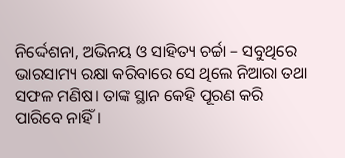ନିର୍ଦ୍ଦେଶନା, ଅଭିନୟ ଓ ସାହିତ୍ୟ ଚର୍ଚ୍ଚା – ସବୁଥିରେ ଭାରସାମ୍ୟ ରକ୍ଷା କରିବାରେ ସେ ଥିଲେ ନିଆରା ତଥା ସଫଳ ମଣିଷ। ତାଙ୍କ ସ୍ଥାନ କେହି ପୂରଣ କରି ପାରିବେ ନାହିଁ।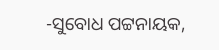-ସୁବୋଧ ପଟ୍ଟନାୟକ,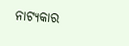ନାଟ୍ୟକାର